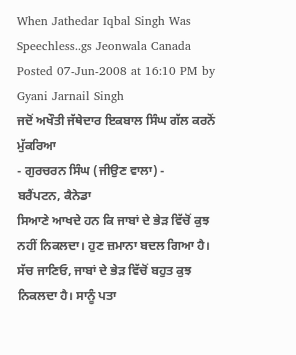When Jathedar Iqbal Singh Was Speechless..gs Jeonwala Canada
Posted 07-Jun-2008 at 16:10 PM by Gyani Jarnail Singh
ਜਦੋਂ ਅਖੌਤੀ ਜੱਥੇਦਾਰ ਇਕਬਾਲ ਸਿੰਘ ਗੱਲ ਕਰਨੋਂ ਮੁੱਕਰਿਆ
- ਗੁਰਚਰਨ ਸਿੰਘ (ਜੀਉਣ ਵਾਲਾ) -
ਬਰੈਂਪਟਨ, ਕੈਨੇਡਾ
ਸਿਆਣੇ ਆਖਦੇ ਹਨ ਕਿ ਜਾਬਾਂ ਦੇ ਭੇੜ ਵਿੱਚੋਂ ਕੁਝ ਨਹੀਂ ਨਿਕਲਦਾ। ਹੁਣ ਜ਼ਮਾਨਾ ਬਦਲ ਗਿਆ ਹੈ। ਸੱਚ ਜਾਣਿਓ, ਜਾਬਾਂ ਦੇ ਭੇੜ ਵਿੱਚੋਂ ਬਹੁਤ ਕੁਝ ਨਿਕਲਦਾ ਹੈ। ਸਾਨੂੰ ਪਤਾ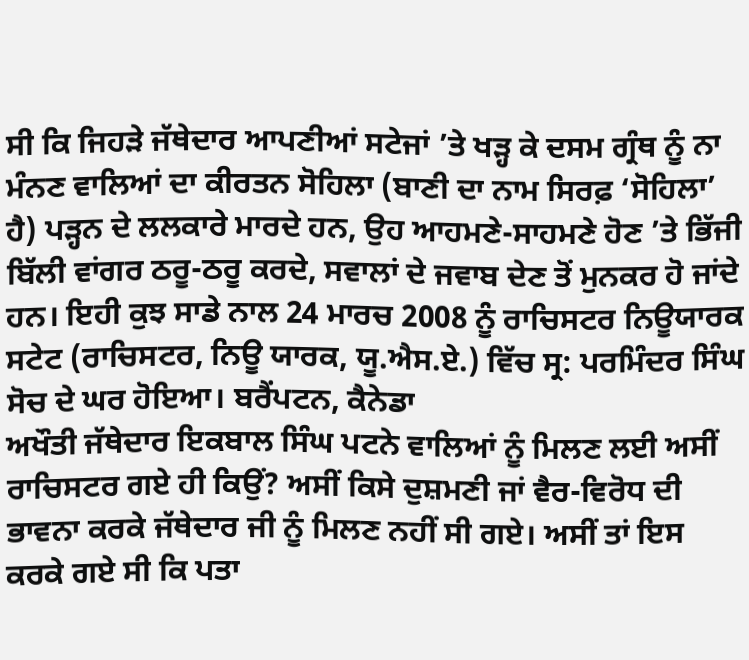ਸੀ ਕਿ ਜਿਹੜੇ ਜੱਥੇਦਾਰ ਆਪਣੀਆਂ ਸਟੇਜਾਂ ’ਤੇ ਖੜ੍ਹ ਕੇ ਦਸਮ ਗ੍ਰੰਥ ਨੂੰ ਨਾ ਮੰਨਣ ਵਾਲਿਆਂ ਦਾ ਕੀਰਤਨ ਸੋਹਿਲਾ (ਬਾਣੀ ਦਾ ਨਾਮ ਸਿਰਫ਼ ‘ਸੋਹਿਲਾ’ ਹੈ) ਪੜ੍ਹਨ ਦੇ ਲਲਕਾਰੇ ਮਾਰਦੇ ਹਨ, ਉਹ ਆਹਮਣੇ-ਸਾਹਮਣੇ ਹੋਣ ’ਤੇ ਭਿੱਜੀ ਬਿੱਲੀ ਵਾਂਗਰ ਠਰੂ-ਠਰੂ ਕਰਦੇ, ਸਵਾਲਾਂ ਦੇ ਜਵਾਬ ਦੇਣ ਤੋਂ ਮੁਨਕਰ ਹੋ ਜਾਂਦੇ ਹਨ। ਇਹੀ ਕੁਝ ਸਾਡੇ ਨਾਲ 24 ਮਾਰਚ 2008 ਨੂੰ ਰਾਚਿਸਟਰ ਨਿਊਯਾਰਕ ਸਟੇਟ (ਰਾਚਿਸਟਰ, ਨਿਊ ਯਾਰਕ, ਯੂ.ਐਸ.ਏ.) ਵਿੱਚ ਸ੍ਰ: ਪਰਮਿੰਦਰ ਸਿੰਘ ਸੋਚ ਦੇ ਘਰ ਹੋਇਆ। ਬਰੈਂਪਟਨ, ਕੈਨੇਡਾ
ਅਖੌਤੀ ਜੱਥੇਦਾਰ ਇਕਬਾਲ ਸਿੰਘ ਪਟਨੇ ਵਾਲਿਆਂ ਨੂੰ ਮਿਲਣ ਲਈ ਅਸੀਂ ਰਾਚਿਸਟਰ ਗਏ ਹੀ ਕਿਉਂ? ਅਸੀਂ ਕਿਸੇ ਦੁਸ਼ਮਣੀ ਜਾਂ ਵੈਰ-ਵਿਰੋਧ ਦੀ ਭਾਵਨਾ ਕਰਕੇ ਜੱਥੇਦਾਰ ਜੀ ਨੂੰ ਮਿਲਣ ਨਹੀਂ ਸੀ ਗਏ। ਅਸੀਂ ਤਾਂ ਇਸ ਕਰਕੇ ਗਏ ਸੀ ਕਿ ਪਤਾ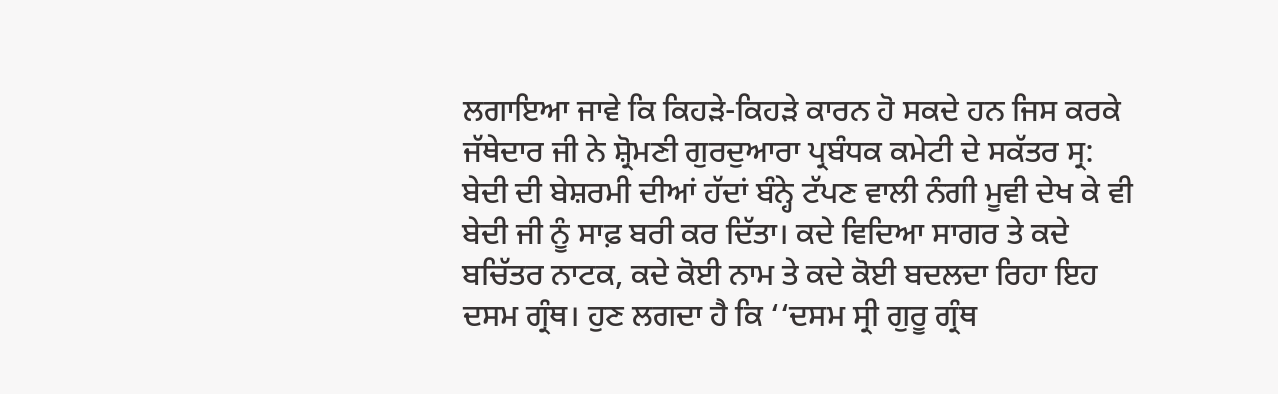ਲਗਾਇਆ ਜਾਵੇ ਕਿ ਕਿਹੜੇ-ਕਿਹੜੇ ਕਾਰਨ ਹੋ ਸਕਦੇ ਹਨ ਜਿਸ ਕਰਕੇ ਜੱਥੇਦਾਰ ਜੀ ਨੇ ਸ਼੍ਰੋਮਣੀ ਗੁਰਦੁਆਰਾ ਪ੍ਰਬੰਧਕ ਕਮੇਟੀ ਦੇ ਸਕੱਤਰ ਸ੍ਰ: ਬੇਦੀ ਦੀ ਬੇਸ਼ਰਮੀ ਦੀਆਂ ਹੱਦਾਂ ਬੰਨ੍ਹੇ ਟੱਪਣ ਵਾਲੀ ਨੰਗੀ ਮੂਵੀ ਦੇਖ ਕੇ ਵੀ ਬੇਦੀ ਜੀ ਨੂੰ ਸਾਫ਼ ਬਰੀ ਕਰ ਦਿੱਤਾ। ਕਦੇ ਵਿਦਿਆ ਸਾਗਰ ਤੇ ਕਦੇ ਬਚਿੱਤਰ ਨਾਟਕ, ਕਦੇ ਕੋਈ ਨਾਮ ਤੇ ਕਦੇ ਕੋਈ ਬਦਲਦਾ ਰਿਹਾ ਇਹ ਦਸਮ ਗ੍ਰੰਥ। ਹੁਣ ਲਗਦਾ ਹੈ ਕਿ ‘‘ਦਸਮ ਸ੍ਰੀ ਗੁਰੂ ਗ੍ਰੰਥ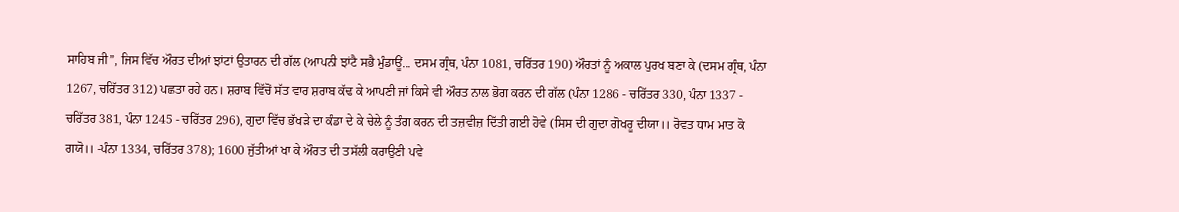ਸਾਹਿਬ ਜੀ’’, ਜਿਸ ਵਿੱਚ ਔਰਤ ਦੀਆਂ ਝਾਂਟਾਂ ਉਤਾਰਨ ਦੀ ਗੱਲ (ਆਪਨੀ ਝਾਂਟੈ ਸਭੈ ਮੁੰਡਾਊਂ... ਦਸਮ ਗ੍ਰੰਥ, ਪੰਨਾ 1081, ਚਰਿੱਤਰ 190) ਔਰਤਾਂ ਨੂੰ ਅਕਾਲ ਪੁਰਖ ਬਣਾ ਕੇ (ਦਸਮ ਗ੍ਰੰਥ, ਪੰਨਾ 1267, ਚਰਿੱਤਰ 312) ਪਛਤਾ ਰਹੇ ਹਨ। ਸ਼ਰਾਬ ਵਿੱਚੋਂ ਸੱਤ ਵਾਰ ਸ਼ਰਾਬ ਕੱਢ ਕੇ ਆਪਣੀ ਜਾਂ ਕਿਸੇ ਵੀ ਔਰਤ ਨਾਲ ਭੋਗ ਕਰਨ ਦੀ ਗੱਲ (ਪੰਨਾ 1286 - ਚਰਿੱਤਰ 330, ਪੰਨਾ 1337 - ਚਰਿੱਤਰ 381, ਪੰਨਾ 1245 - ਚਰਿੱਤਰ 296), ਗੁਦਾ ਵਿੱਚ ਭੱਖੜੇ ਦਾ ਕੰਡਾ ਦੇ ਕੇ ਚੇਲੇ ਨੂੰ ਤੰਗ ਕਰਨ ਦੀ ਤਜ਼ਵੀਜ਼ ਦਿੱਤੀ ਗਈ ਹੋਵੇ (ਸਿਸ ਦੀ ਗੁਦਾ ਗੋਖਰੂ ਦੀਯਾ।। ਰੋਵਤ ਧਾਮ ਮਾਤ ਕੋ ਗਯੋ।। -ਪੰਨਾ 1334, ਚਰਿੱਤਰ 378); 1600 ਜੁੱਤੀਆਂ ਖਾ ਕੇ ਔਰਤ ਦੀ ਤਸੱਲੀ ਕਰਾਉਣੀ ਪਵੇ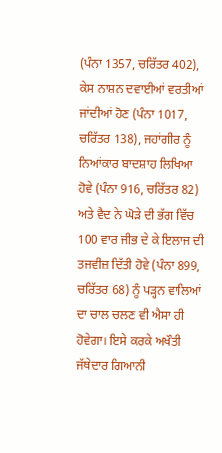(ਪੰਨਾ 1357, ਚਰਿੱਤਰ 402), ਕੇਸ ਨਾਸ਼ਨ ਦਵਾਈਆਂ ਵਰਤੀਆਂ ਜਾਂਦੀਆਂ ਹੋਣ (ਪੰਨਾ 1017, ਚਰਿੱਤਰ 138), ਜਹਾਂਗੀਰ ਨੂੰ ਨਿਆਂਕਾਰ ਬਾਦਸ਼ਾਹ ਲਿਖਿਆ ਹੋਵੇ (ਪੰਨਾ 916, ਚਰਿੱਤਰ 82) ਅਤੇ ਵੈਦ ਨੇ ਘੋੜੇ ਦੀ ਭੱਗ ਵਿੱਚ 100 ਵਾਰ ਜੀਭ ਦੇ ਕੇ ਇਲਾਜ ਦੀ ਤਜਵੀਜ਼ ਦਿੱਤੀ ਹੋਵੇ (ਪੰਨਾ 899, ਚਰਿੱਤਰ 68) ਨੂੰ ਪੜ੍ਹਨ ਵਾਲਿਆਂ ਦਾ ਚਾਲ ਚਲਣ ਵੀ ਐਸਾ ਹੀ ਹੋਵੇਗਾ। ਇਸੇ ਕਰਕੇ ਅਖੌਤੀ ਜੱਥੇਦਾਰ ਗਿਆਨੀ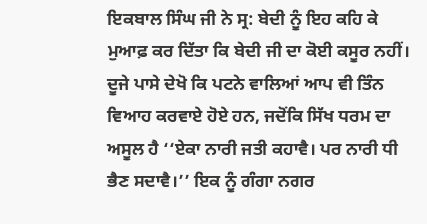ਇਕਬਾਲ ਸਿੰਘ ਜੀ ਨੇ ਸ੍ਰ: ਬੇਦੀ ਨੂੰ ਇਹ ਕਹਿ ਕੇ ਮੁਆਫ਼ ਕਰ ਦਿੱਤਾ ਕਿ ਬੇਦੀ ਜੀ ਦਾ ਕੋਈ ਕਸੂਰ ਨਹੀਂ।
ਦੂਜੇ ਪਾਸੇ ਦੇਖੋ ਕਿ ਪਟਨੇ ਵਾਲਿਆਂ ਆਪ ਵੀ ਤਿੰਨ ਵਿਆਹ ਕਰਵਾਏ ਹੋਏ ਹਨ, ਜਦੋਂਕਿ ਸਿੱਖ ਧਰਮ ਦਾ ਅਸੂਲ ਹੈ ‘‘ਏਕਾ ਨਾਰੀ ਜਤੀ ਕਹਾਵੈ। ਪਰ ਨਾਰੀ ਧੀ ਭੈਣ ਸਦਾਵੈ।’’ ਇਕ ਨੂੰ ਗੰਗਾ ਨਗਰ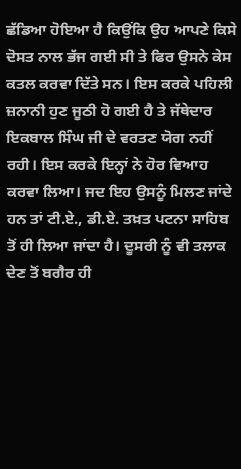ਛੱਡਿਆ ਹੋਇਆ ਹੈ ਕਿਉਂਕਿ ਉਹ ਆਪਣੇ ਕਿਸੇ ਦੋਸਤ ਨਾਲ ਭੱਜ ਗਈ ਸੀ ਤੇ ਫਿਰ ਉਸਨੇ ਕੇਸ ਕਤਲ ਕਰਵਾ ਦਿੱਤੇ ਸਨ। ਇਸ ਕਰਕੇ ਪਹਿਲੀ ਜ਼ਨਾਨੀ ਹੁਣ ਜੂਠੀ ਹੋ ਗਈ ਹੈ ਤੇ ਜੱਥੇਦਾਰ ਇਕਬਾਲ ਸਿੰਘ ਜੀ ਦੇ ਵਰਤਣ ਯੋਗ ਨਹੀਂ ਰਹੀ। ਇਸ ਕਰਕੇ ਇਨ੍ਹਾਂ ਨੇ ਹੋਰ ਵਿਆਹ ਕਰਵਾ ਲਿਆ। ਜਦ ਇਹ ਉਸਨੂੰ ਮਿਲਣ ਜਾਂਦੇ ਹਨ ਤਾਂ ਟੀ.ਏ., ਡੀ.ਏ. ਤਖ਼ਤ ਪਟਨਾ ਸਾਹਿਬ ਤੋਂ ਹੀ ਲਿਆ ਜਾਂਦਾ ਹੈ। ਦੂਸਰੀ ਨੂੰ ਵੀ ਤਲਾਕ ਦੇਣ ਤੋਂ ਬਗੈਰ ਹੀ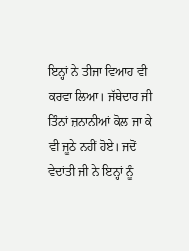ਇਨ੍ਹਾਂ ਨੇ ਤੀਜਾ ਵਿਆਹ ਵੀ ਕਰਵਾ ਲਿਆ। ਜੱਥੇਦਾਰ ਜੀ ਤਿੰਨਾਂ ਜ਼ਨਾਨੀਆਂ ਕੋਲ ਜਾ ਕੇ ਵੀ ਜੂਠੇ ਨਹੀਂ ਹੋਏ। ਜਦੋਂ ਵੇਦਾਂਤੀ ਜੀ ਨੇ ਇਨ੍ਹਾਂ ਨੂੰ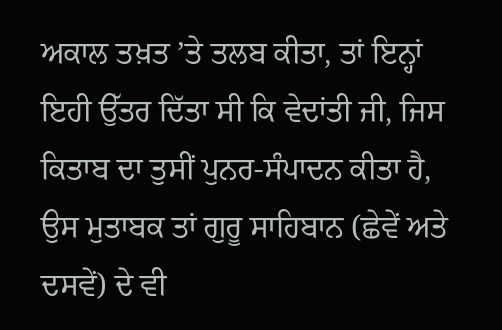ਅਕਾਲ ਤਖ਼ਤ ’ਤੇ ਤਲਬ ਕੀਤਾ, ਤਾਂ ਇਨ੍ਹਾਂ ਇਹੀ ਉੱਤਰ ਦਿੱਤਾ ਸੀ ਕਿ ਵੇਦਾਂਤੀ ਜੀ, ਜਿਸ ਕਿਤਾਬ ਦਾ ਤੁਸੀਂ ਪੁਨਰ-ਸੰਪਾਦਨ ਕੀਤਾ ਹੈ, ਉਸ ਮੁਤਾਬਕ ਤਾਂ ਗੁਰੂ ਸਾਹਿਬਾਨ (ਛੇਵੇਂ ਅਤੇ ਦਸਵੇਂ) ਦੇ ਵੀ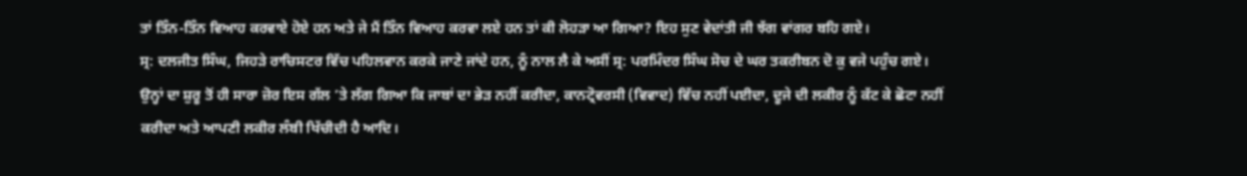ਤਾਂ ਤਿੰਨ-ਤਿੰਨ ਵਿਆਹ ਕਰਵਾਏ ਹੋਏ ਹਨ ਅਤੇ ਜੇ ਮੈਂ ਤਿੰਨ ਵਿਆਹ ਕਰਵਾ ਲਏ ਹਨ ਤਾਂ ਕੀ ਲੋਹੜਾ ਆ ਗਿਆ? ਇਹ ਸੁਣ ਵੇਦਾਂਤੀ ਜੀ ਝੱਗ ਵਾਂਗਰ ਬਹਿ ਗਏ।
ਸ੍ਰ: ਦਲਜੀਤ ਸਿੰਘ, ਜਿਹੜੇ ਰਾਚਿਸਟਰ ਵਿੱਚ ਪਹਿਲਵਾਨ ਕਰਕੇ ਜਾਣੇ ਜਾਂਦੇ ਹਨ, ਨੂੰ ਨਾਲ ਲੈ ਕੇ ਅਸੀਂ ਸ੍ਰ: ਪਰਮਿੰਦਰ ਸਿੰਘ ਸੋਚ ਦੇ ਘਰ ਤਕਰੀਬਨ ਦੋ ਕੁ ਵਜੇ ਪਹੁੰਚ ਗਏ। ਉਨ੍ਹਾਂ ਦਾ ਸ਼ੁਰੂ ਤੋਂ ਹੀ ਸਾਰਾ ਜ਼ੋਰ ਇਸ ਗੱਲ ’ਤੇ ਲੱਗ ਗਿਆ ਕਿ ਜਾਬਾਂ ਦਾ ਭੇੜ ਨਹੀਂ ਕਰੀਦਾ, ਕਾਨਟ੍ਰੋਵਰਸੀ (ਵਿਵਾਦ) ਵਿੱਚ ਨਹੀਂ ਪਈਦਾ, ਦੂਜੇ ਦੀ ਲਕੀਰ ਨੂੰ ਕੱਟ ਕੇ ਛੋਟਾ ਨਹੀਂ ਕਰੀਦਾ ਅਤੇ ਆਪਣੀ ਲਕੀਰ ਲੰਬੀ ਖਿੱਚੀਦੀ ਹੈ ਆਦਿ।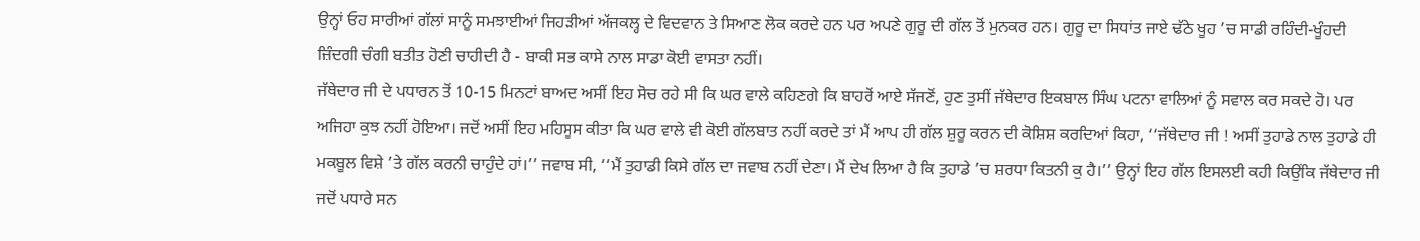ਉਨ੍ਹਾਂ ਓਹ ਸਾਰੀਆਂ ਗੱਲਾਂ ਸਾਨੂੰ ਸਮਝਾਈਆਂ ਜਿਹੜੀਆਂ ਅੱਜਕਲ੍ਹ ਦੇ ਵਿਦਵਾਨ ਤੇ ਸਿਆਣ ਲੋਕ ਕਰਦੇ ਹਨ ਪਰ ਅਪਣੇ ਗੁਰੂ ਦੀ ਗੱਲ ਤੋਂ ਮੁਨਕਰ ਹਨ। ਗੁਰੂ ਦਾ ਸਿਧਾਂਤ ਜਾਏ ਢੱਠੇ ਖੂਹ ’ਚ ਸਾਡੀ ਰਹਿੰਦੀ-ਖੂੰਹਦੀ ਜ਼ਿੰਦਗੀ ਚੰਗੀ ਬਤੀਤ ਹੋਣੀ ਚਾਹੀਦੀ ਹੈ - ਬਾਕੀ ਸਭ ਕਾਸੇ ਨਾਲ ਸਾਡਾ ਕੋਈ ਵਾਸਤਾ ਨਹੀਂ।
ਜੱਥੇਦਾਰ ਜੀ ਦੇ ਪਧਾਰਨ ਤੋਂ 10-15 ਮਿਨਟਾਂ ਬਾਅਦ ਅਸੀਂ ਇਹ ਸੋਚ ਰਹੇ ਸੀ ਕਿ ਘਰ ਵਾਲੇ ਕਹਿਣਗੇ ਕਿ ਬਾਹਰੋਂ ਆਏ ਸੱਜਣੋਂ, ਹੁਣ ਤੁਸੀਂ ਜੱਥੇਦਾਰ ਇਕਬਾਲ ਸਿੰਘ ਪਟਨਾ ਵਾਲਿਆਂ ਨੂੰ ਸਵਾਲ ਕਰ ਸਕਦੇ ਹੋ। ਪਰ ਅਜਿਹਾ ਕੁਝ ਨਹੀਂ ਹੋਇਆ। ਜਦੋਂ ਅਸੀਂ ਇਹ ਮਹਿਸੂਸ ਕੀਤਾ ਕਿ ਘਰ ਵਾਲੇ ਵੀ ਕੋਈ ਗੱਲਬਾਤ ਨਹੀਂ ਕਰਦੇ ਤਾਂ ਮੈਂ ਆਪ ਹੀ ਗੱਲ ਸ਼ੁਰੂ ਕਰਨ ਦੀ ਕੋਸ਼ਿਸ਼ ਕਰਦਿਆਂ ਕਿਹਾ, ‘‘ਜੱਥੇਦਾਰ ਜੀ ! ਅਸੀਂ ਤੁਹਾਡੇ ਨਾਲ ਤੁਹਾਡੇ ਹੀ ਮਕਬੂਲ ਵਿਸ਼ੇ ’ਤੇ ਗੱਲ ਕਰਨੀ ਚਾਹੁੰਦੇ ਹਾਂ।’’ ਜਵਾਬ ਸੀ, ‘‘ਮੈਂ ਤੁਹਾਡੀ ਕਿਸੇ ਗੱਲ ਦਾ ਜਵਾਬ ਨਹੀਂ ਦੇਣਾ। ਮੈਂ ਦੇਖ ਲਿਆ ਹੈ ਕਿ ਤੁਹਾਡੇ ’ਚ ਸ਼ਰਧਾ ਕਿਤਨੀ ਕੁ ਹੈ।’’ ਉਨ੍ਹਾਂ ਇਹ ਗੱਲ ਇਸਲਈ ਕਹੀ ਕਿਉਂਕਿ ਜੱਥੇਦਾਰ ਜੀ ਜਦੋਂ ਪਧਾਰੇ ਸਨ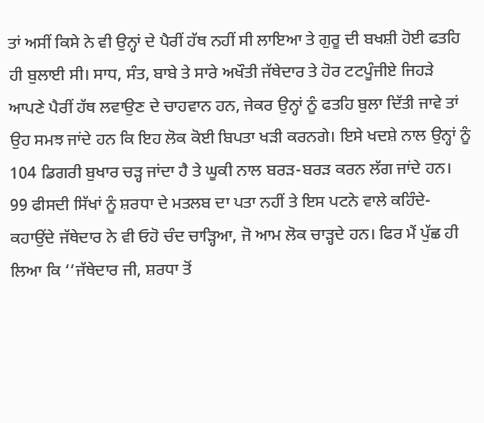ਤਾਂ ਅਸੀਂ ਕਿਸੇ ਨੇ ਵੀ ਉਨ੍ਹਾਂ ਦੇ ਪੈਰੀਂ ਹੱਥ ਨਹੀਂ ਸੀ ਲਾਇਆ ਤੇ ਗੁਰੂ ਦੀ ਬਖਸ਼ੀ ਹੋਈ ਫਤਹਿ ਹੀ ਬੁਲਾਈ ਸੀ। ਸਾਧ, ਸੰਤ, ਬਾਬੇ ਤੇ ਸਾਰੇ ਅਖੌਤੀ ਜੱਥੇਦਾਰ ਤੇ ਹੋਰ ਟਟਪੂੰਜੀਏ ਜਿਹੜੇ ਆਪਣੇ ਪੈਰੀਂ ਹੱਥ ਲਵਾਉਣ ਦੇ ਚਾਹਵਾਨ ਹਨ, ਜੇਕਰ ਉਨ੍ਹਾਂ ਨੂੰ ਫਤਹਿ ਬੁਲਾ ਦਿੱਤੀ ਜਾਵੇ ਤਾਂ ਉਹ ਸਮਝ ਜਾਂਦੇ ਹਨ ਕਿ ਇਹ ਲੋਕ ਕੋਈ ਬਿਪਤਾ ਖੜੀ ਕਰਨਗੇ। ਇਸੇ ਖਦਸ਼ੇ ਨਾਲ ਉਨ੍ਹਾਂ ਨੂੰ 104 ਡਿਗਰੀ ਬੁਖਾਰ ਚੜ੍ਹ ਜਾਂਦਾ ਹੈ ਤੇ ਘੂਕੀ ਨਾਲ ਬਰੜ-ਬਰੜ ਕਰਨ ਲੱਗ ਜਾਂਦੇ ਹਨ।
99 ਫੀਸਦੀ ਸਿੱਖਾਂ ਨੂੰ ਸ਼ਰਧਾ ਦੇ ਮਤਲਬ ਦਾ ਪਤਾ ਨਹੀਂ ਤੇ ਇਸ ਪਟਨੇ ਵਾਲੇ ਕਹਿੰਦੇ-ਕਹਾਉਂਦੇ ਜੱਥੇਦਾਰ ਨੇ ਵੀ ਓਹੋ ਚੰਦ ਚਾੜ੍ਹਿਆ, ਜੋ ਆਮ ਲੋਕ ਚਾੜ੍ਹਦੇ ਹਨ। ਫਿਰ ਮੈਂ ਪੁੱਛ ਹੀ ਲਿਆ ਕਿ ‘‘ਜੱਥੇਦਾਰ ਜੀ, ਸ਼ਰਧਾ ਤੋਂ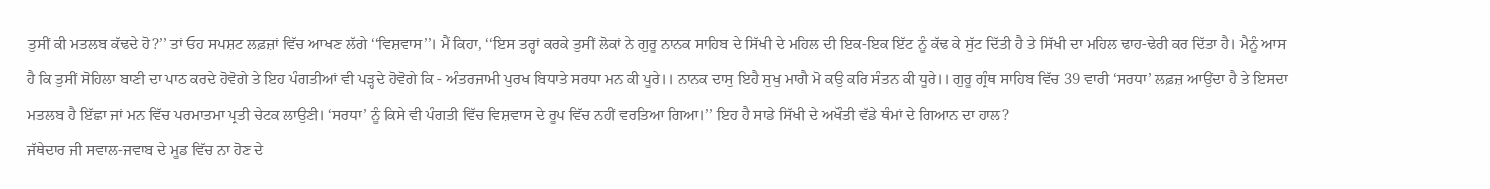ਤੁਸੀਂ ਕੀ ਮਤਲਬ ਕੱਢਦੇ ਹੋ?’’ ਤਾਂ ਓਹ ਸਪਸ਼ਟ ਲਫ਼ਜ਼ਾਂ ਵਿੱਚ ਆਖਣ ਲੱਗੇ ‘‘ਵਿਸ਼ਵਾਸ’’। ਮੈਂ ਕਿਹਾ, ‘‘ਇਸ ਤਰ੍ਹਾਂ ਕਰਕੇ ਤੁਸੀਂ ਲੋਕਾਂ ਨੇ ਗੁਰੂ ਨਾਨਕ ਸਾਹਿਬ ਦੇ ਸਿੱਖੀ ਦੇ ਮਹਿਲ ਦੀ ਇਕ-ਇਕ ਇੱਟ ਨੂੰ ਕੱਢ ਕੇ ਸੁੱਟ ਦਿੱਤੀ ਹੈ ਤੇ ਸਿੱਖੀ ਦਾ ਮਹਿਲ ਢਾਹ-ਢੇਰੀ ਕਰ ਦਿੱਤਾ ਹੈ। ਮੈਨੂੰ ਆਸ ਹੈ ਕਿ ਤੁਸੀਂ ਸੋਹਿਲਾ ਬਾਣੀ ਦਾ ਪਾਠ ਕਰਦੇ ਹੋਵੋਗੇ ਤੇ ਇਹ ਪੰਗਤੀਆਂ ਵੀ ਪੜ੍ਹਦੇ ਹੋਵੋਗੇ ਕਿ - ਅੰਤਰਜਾਮੀ ਪੁਰਖ ਬਿਧਾਤੇ ਸਰਧਾ ਮਨ ਕੀ ਪੂਰੇ।। ਨਾਨਕ ਦਾਸੁ ਇਹੈ ਸੁਖੁ ਮਾਗੈ ਮੋ ਕਉ ਕਰਿ ਸੰਤਨ ਕੀ ਧੂਰੇ।। ਗੁਰੂ ਗ੍ਰੰਥ ਸਾਹਿਬ ਵਿੱਚ 39 ਵਾਰੀ ‘ਸਰਧਾ’ ਲਫ਼ਜ਼ ਆਉਂਦਾ ਹੈ ਤੇ ਇਸਦਾ ਮਤਲਬ ਹੈ ਇੱਛਾ ਜਾਂ ਮਨ ਵਿੱਚ ਪਰਮਾਤਮਾ ਪ੍ਰਤੀ ਚੇਟਕ ਲਾਉਣੀ। ‘ਸਰਧਾ’ ਨੂੰ ਕਿਸੇ ਵੀ ਪੰਗਤੀ ਵਿੱਚ ਵਿਸ਼ਵਾਸ ਦੇ ਰੂਪ ਵਿੱਚ ਨਹੀਂ ਵਰਤਿਆ ਗਿਆ।’’ ਇਹ ਹੈ ਸਾਡੇ ਸਿੱਖੀ ਦੇ ਅਖੌਤੀ ਵੱਡੇ ਥੰਮਾਂ ਦੇ ਗਿਆਨ ਦਾ ਹਾਲ?
ਜੱਥੇਦਾਰ ਜੀ ਸਵਾਲ-ਜਵਾਬ ਦੇ ਮੂਡ ਵਿੱਚ ਨਾ ਹੋਣ ਦੇ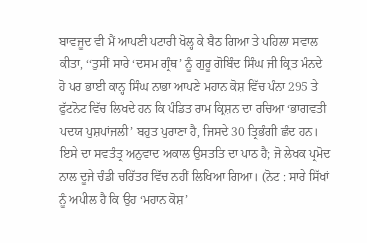ਬਾਵਜੂਦ ਵੀ ਮੈਂ ਆਪਣੀ ਪਟਾਰੀ ਖੋਲ੍ਹ ਕੇ ਬੈਠ ਗਿਆ ਤੇ ਪਹਿਲਾ ਸਵਾਲ ਕੀਤਾ, ‘‘ਤੁਸੀਂ ਸਾਰੇ ‘ਦਸਮ ਗ੍ਰੰਥ’ ਨੂੰ ਗੁਰੂ ਗੋਬਿੰਦ ਸਿੰਘ ਜੀ ਕ੍ਰਿਤ ਮੰਨਦੇ ਹੋ ਪਰ ਭਾਈ ਕਾਨ੍ਹ ਸਿੰਘ ਨਾਭਾ ਆਪਣੇ ਮਹਾਨ ਕੋਸ਼ ਵਿੱਚ ਪੰਨਾ 295 ਤੇ ਫੁੱਟਨੋਟ ਵਿੱਚ ਲਿਖਦੇ ਹਨ ਕਿ ਪੰਡਿਤ ਰਾਮ ਕ੍ਰਿਸ਼ਨ ਦਾ ਰਚਿਆ ‘ਭਾਗਵਤੀ ਪਦਯ ਪੁਸ਼ਪਾਂਜਲੀ’ ਬਹੁਤ ਪੁਰਾਣਾ ਹੈ, ਜਿਸਦੇ 30 ਤ੍ਰਿਭੰਗੀ ਛੰਦ ਹਨ। ਇਸੇ ਦਾ ਸਵਤੰਤ੍ਰ ਅਨੁਵਾਦ ਅਕਾਲ ਉਸਤਤਿ ਦਾ ਪਾਠ ਹੈ; ਜੋ ਲੇਖਕ ਪ੍ਰਮੋਦ ਨਾਲ ਦੂਜੇ ਚੰਡੀ ਚਰਿੱਤਰ ਵਿੱਚ ਨਹੀਂ ਲਿਖਿਆ ਗਿਆ। (ਨੋਟ : ਸਾਰੇ ਸਿੱਖਾਂ ਨੂੰ ਅਪੀਲ ਹੈ ਕਿ ਉਹ ‘ਮਹਾਨ ਕੋਸ਼’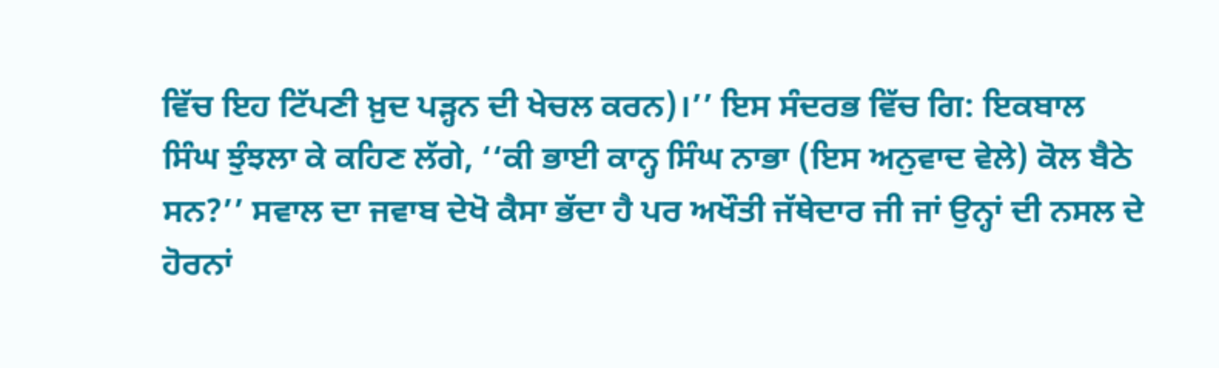ਵਿੱਚ ਇਹ ਟਿੱਪਣੀ ਖ਼ੁਦ ਪੜ੍ਹਨ ਦੀ ਖੇਚਲ ਕਰਨ)।’’ ਇਸ ਸੰਦਰਭ ਵਿੱਚ ਗਿ: ਇਕਬਾਲ ਸਿੰਘ ਝੁੰਝਲਾ ਕੇ ਕਹਿਣ ਲੱਗੇ, ‘‘ਕੀ ਭਾਈ ਕਾਨ੍ਹ ਸਿੰਘ ਨਾਭਾ (ਇਸ ਅਨੁਵਾਦ ਵੇਲੇ) ਕੋਲ ਬੈਠੇ ਸਨ?’’ ਸਵਾਲ ਦਾ ਜਵਾਬ ਦੇਖੋ ਕੈਸਾ ਭੱਦਾ ਹੈ ਪਰ ਅਖੌਤੀ ਜੱਥੇਦਾਰ ਜੀ ਜਾਂ ਉਨ੍ਹਾਂ ਦੀ ਨਸਲ ਦੇ ਹੋਰਨਾਂ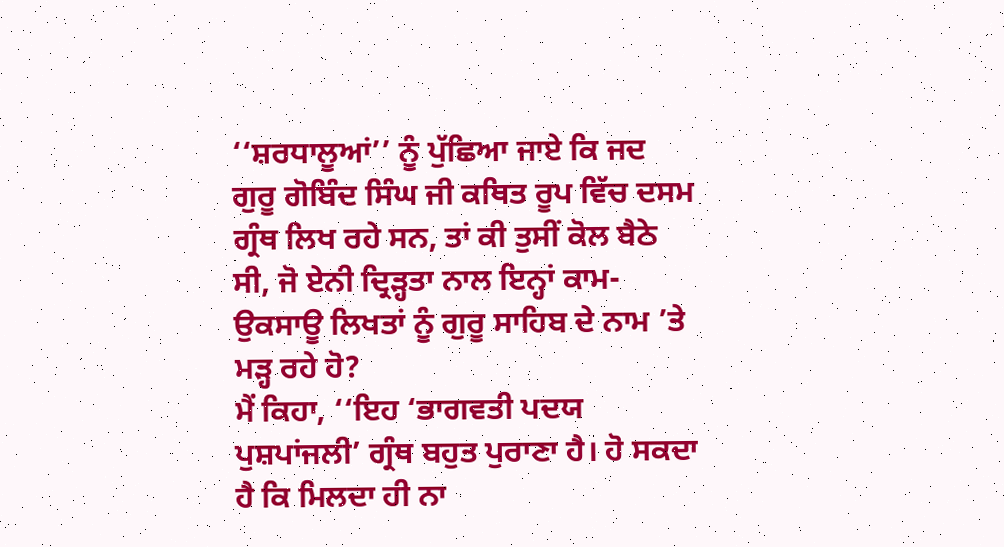‘‘ਸ਼ਰਧਾਲੂਆਂ’’ ਨੂੰ ਪੁੱਛਿਆ ਜਾਏ ਕਿ ਜਦ ਗੁਰੂ ਗੋਬਿੰਦ ਸਿੰਘ ਜੀ ਕਥਿਤ ਰੂਪ ਵਿੱਚ ਦਸਮ ਗ੍ਰੰਥ ਲਿਖ ਰਹੇ ਸਨ, ਤਾਂ ਕੀ ਤੁਸੀਂ ਕੋਲ ਬੈਠੇ ਸੀ, ਜੋ ਏਨੀ ਦ੍ਰਿੜ੍ਹਤਾ ਨਾਲ ਇਨ੍ਹਾਂ ਕਾਮ-ਉਕਸਾਊ ਲਿਖਤਾਂ ਨੂੰ ਗੁਰੂ ਸਾਹਿਬ ਦੇ ਨਾਮ ’ਤੇ ਮੜ੍ਹ ਰਹੇ ਹੋ?
ਮੈਂ ਕਿਹਾ, ‘‘ਇਹ ‘ਭਾਗਵਤੀ ਪਦਯ ਪੁਸ਼ਪਾਂਜਲੀ’ ਗ੍ਰੰਥ ਬਹੁਤ ਪੁਰਾਣਾ ਹੈ। ਹੋ ਸਕਦਾ ਹੈ ਕਿ ਮਿਲਦਾ ਹੀ ਨਾ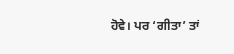ਹੋਵੇ। ਪਰ ‘ਗੀਤਾ’ ਤਾਂ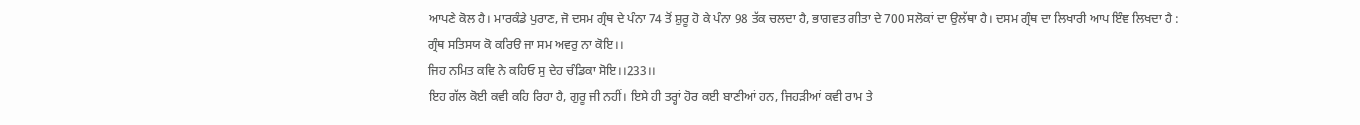ਆਪਣੇ ਕੋਲ ਹੈ। ਮਾਰਕੰਡੇ ਪੁਰਾਣ, ਜੋ ਦਸਮ ਗ੍ਰੰਥ ਦੇ ਪੰਨਾ 74 ਤੋਂ ਸ਼ੁਰੂ ਹੋ ਕੇ ਪੰਨਾ 98 ਤੱਕ ਚਲਦਾ ਹੈ, ਭਾਗਵਤ ਗੀਤਾ ਦੇ 700 ਸਲੋਕਾਂ ਦਾ ਉਲੱਥਾ ਹੈ। ਦਸਮ ਗ੍ਰੰਥ ਦਾ ਲਿਖਾਰੀ ਆਪ ਇੰਞ ਲਿਖਦਾ ਹੈ :
ਗ੍ਰੰਥ ਸਤਿਸਯ ਕੋ ਕਰਿੳ ਜਾ ਸਮ ਅਵਰੁ ਨਾ ਕੋਇ।।
ਜਿਹ ਨਮਿਤ ਕਵਿ ਨੇ ਕਹਿਓ ਸੁ ਦੇਹ ਚੰਡਿਕਾ ਸੋਇ।।233।।
ਇਹ ਗੱਲ ਕੋਈ ਕਵੀ ਕਹਿ ਰਿਹਾ ਹੈ, ਗੁਰੂ ਜੀ ਨਹੀਂ। ਇਸੇ ਹੀ ਤਰ੍ਹਾਂ ਹੋਰ ਕਈ ਬਾਣੀਆਂ ਹਨ, ਜਿਹੜੀਆਂ ਕਵੀ ਰਾਮ ਤੇ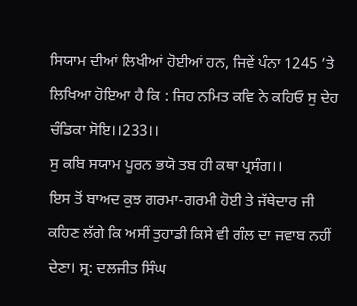ਸਿਯਾਮ ਦੀਆਂ ਲਿਖੀਆਂ ਹੋਈਆਂ ਹਨ, ਜਿਵੇਂ ਪੰਨਾ 1245 ’ਤੇ ਲਿਖਿਆ ਹੋਇਆ ਹੈ ਕਿ : ਜਿਹ ਨਮਿਤ ਕਵਿ ਨੇ ਕਹਿਓ ਸੁ ਦੇਹ ਚੰਡਿਕਾ ਸੋਇ।।233।।
ਸੁ ਕਬਿ ਸਯਾਮ ਪੂਰਨ ਭਯੋ ਤਬ ਹੀ ਕਥਾ ਪ੍ਰਸੰਗ।।
ਇਸ ਤੋਂ ਬਾਅਦ ਕੁਝ ਗਰਮਾ-ਗਰਮੀ ਹੋਈ ਤੇ ਜੱਥੇਦਾਰ ਜੀ ਕਹਿਣ ਲੱਗੇ ਕਿ ਅਸੀਂ ਤੁਹਾਡੀ ਕਿਸੇ ਵੀ ਗੰਲ ਦਾ ਜਵਾਬ ਨਹੀਂ ਦੇਣਾ। ਸ੍ਰ: ਦਲਜੀਤ ਸਿੰਘ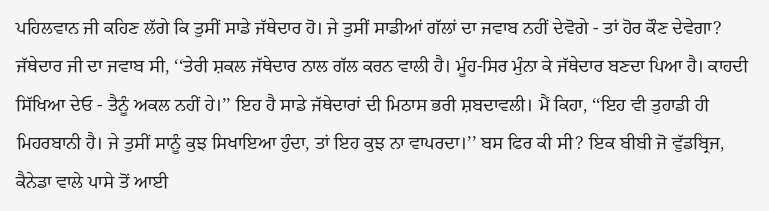ਪਹਿਲਵਾਨ ਜੀ ਕਹਿਣ ਲੱਗੇ ਕਿ ਤੁਸੀਂ ਸਾਡੇ ਜੱਥੇਦਾਰ ਹੋ। ਜੇ ਤੁਸੀਂ ਸਾਡੀਆਂ ਗੱਲਾਂ ਦਾ ਜਵਾਬ ਨਹੀਂ ਦੇਵੋਗੇ - ਤਾਂ ਹੋਰ ਕੌਣ ਦੇਵੇਗਾ? ਜੱਥੇਦਾਰ ਜੀ ਦਾ ਜਵਾਬ ਸੀ, ‘‘ਤੇਰੀ ਸ਼ਕਲ ਜੱਥੇਦਾਰ ਨਾਲ ਗੱਲ ਕਰਨ ਵਾਲੀ ਹੈ। ਮੂੰਹ-ਸਿਰ ਮੁੰਨਾ ਕੇ ਜੱਥੇਦਾਰ ਬਣਦਾ ਪਿਆ ਹੈ। ਕਾਹਦੀ ਸਿੱਖਿਆ ਦੇਓ - ਤੈਨੂੰ ਅਕਲ ਨਹੀਂ ਹੇ।’’ ਇਹ ਹੈ ਸਾਡੇ ਜੱਥੇਦਾਰਾਂ ਦੀ ਮਿਠਾਸ ਭਰੀ ਸ਼ਬਦਾਵਲੀ। ਮੈਂ ਕਿਹਾ, ‘‘ਇਹ ਵੀ ਤੁਹਾਡੀ ਹੀ ਮਿਹਰਬਾਨੀ ਹੈ। ਜੇ ਤੁਸੀਂ ਸਾਨੂੰ ਕੁਝ ਸਿਖਾਇਆ ਹੁੰਦਾ, ਤਾਂ ਇਹ ਕੁਝ ਨਾ ਵਾਪਰਦਾ।’’ ਬਸ ਫਿਰ ਕੀ ਸੀ? ਇਕ ਬੀਬੀ ਜੋ ਵੁੱਡਬ੍ਰਿਜ, ਕੈਨੇਡਾ ਵਾਲੇ ਪਾਸੇ ਤੋਂ ਆਈ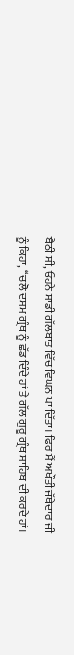ਬੈਠੀ ਸੀ, ਓਹਨੇ ਸਾਡੀ ਗੱਲਬਾਤ ਵਿੱਚ ਵਿਘਨ ਪਾ ਦਿੱਤਾ। ਫਿਰ ਮੈਂ ਅਖੌਤੀ ਜੱਥੇਦਾਰ ਜੀ ਨੂੰ ਕਿਹਾ, ‘‘ਚਲੋ ਦਸਮ ਗ੍ਰੰਥ ਨੂੰ ਛੱਡ ਦਿੰਦੇ ਹਾਂ ਤੇ ਗੱਲ ਗੁਰੂ ਗ੍ਰੰਥ ਸਾਹਿਬ ਦੀ ਕਰਦੇ ਹਾਂ।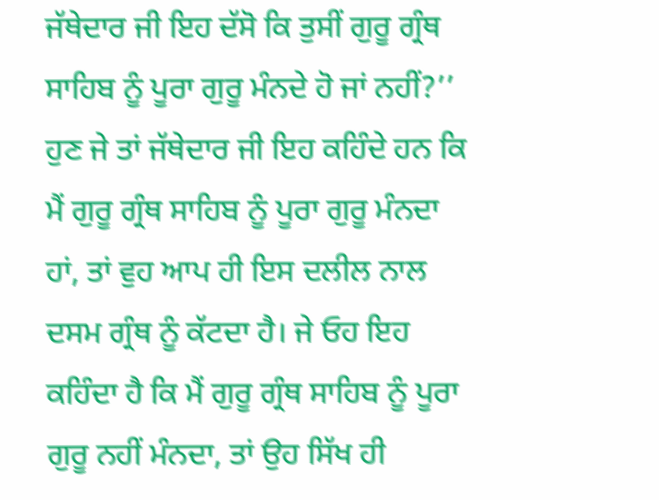ਜੱਥੇਦਾਰ ਜੀ ਇਹ ਦੱਸੋ ਕਿ ਤੁਸੀਂ ਗੁਰੂ ਗ੍ਰੰਥ ਸਾਹਿਬ ਨੂੰ ਪੂਰਾ ਗੁਰੂ ਮੰਨਦੇ ਹੋ ਜਾਂ ਨਹੀਂ?’’ ਹੁਣ ਜੇ ਤਾਂ ਜੱਥੇਦਾਰ ਜੀ ਇਹ ਕਹਿੰਦੇ ਹਨ ਕਿ ਮੈਂ ਗੁਰੂ ਗ੍ਰੰਥ ਸਾਹਿਬ ਨੂੰ ਪੂਰਾ ਗੁਰੂ ਮੰਨਦਾ ਹਾਂ, ਤਾਂ ਵੁਹ ਆਪ ਹੀ ਇਸ ਦਲੀਲ ਨਾਲ ਦਸਮ ਗ੍ਰੰਥ ਨੂੰ ਕੱਟਦਾ ਹੈ। ਜੇ ਓਹ ਇਹ ਕਹਿੰਦਾ ਹੈ ਕਿ ਮੈਂ ਗੁਰੂ ਗ੍ਰੰਥ ਸਾਹਿਬ ਨੂੰ ਪੂਰਾ ਗੁਰੂ ਨਹੀਂ ਮੰਨਦਾ, ਤਾਂ ਉਹ ਸਿੱਖ ਹੀ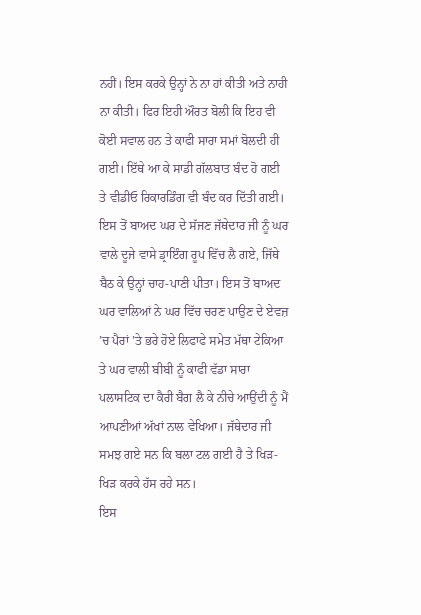ਨਹੀਂ। ਇਸ ਕਰਕੇ ਉਨ੍ਹਾਂ ਨੇ ਨਾ ਹਾਂ ਕੀਤੀ ਅਤੇ ਨਾਹੀ ਨਾ ਕੀਤੀ। ਫਿਰ ਇਹੀ ਔਰਤ ਬੋਲੀ ਕਿ ਇਹ ਵੀ ਕੋਈ ਸਵਾਲ ਹਨ ਤੇ ਕਾਫੀ ਸਾਰਾ ਸਮਾਂ ਬੋਲਦੀ ਹੀ ਗਈ। ਇੱਥੇ ਆ ਕੇ ਸਾਡੀ ਗੱਲਬਾਤ ਬੰਦ ਹੋ ਗਈ ਤੇ ਵੀਡੀਓ ਰਿਕਾਰਡਿੰਗ ਵੀ ਬੰਦ ਕਰ ਦਿੱਤੀ ਗਈ।
ਇਸ ਤੋਂ ਬਾਅਦ ਘਰ ਦੇ ਸੱਜਣ ਜੱਥੇਦਾਰ ਜੀ ਨੂੰ ਘਰ ਵਾਲੇ ਦੂਜੇ ਵਾਸੇ ਡ੍ਰਾਇੰਗ ਰੂਪ ਵਿੱਚ ਲੈ ਗਏ, ਜਿੱਥੇ ਬੈਠ ਕੇ ਉਨ੍ਹਾਂ ਚਾਹ-ਪਾਣੀ ਪੀਤਾ। ਇਸ ਤੋਂ ਬਾਅਦ ਘਰ ਵਾਲਿਆਂ ਨੇ ਘਰ ਵਿੱਚ ਚਰਣ ਪਾਉਣ ਦੇ ਏਵਜ਼ ’ਚ ਪੈਰਾਂ ’ਤੇ ਭਰੇ ਹੋਏ ਲਿਫਾਫੇ ਸਮੇਤ ਮੱਥਾ ਟੇਕਿਆ ਤੇ ਘਰ ਵਾਲੀ ਬੀਬੀ ਨੂੰ ਕਾਫੀ ਵੱਡਾ ਸਾਰਾ ਪਲਾਸਟਿਕ ਦਾ ਕੈਰੀ ਬੈਗ ਲੈ ਕੇ ਨੀਚੇ ਆਉਂਦੀ ਨੂੰ ਮੈਂ ਆਪਣੀਆਂ ਅੱਖਾਂ ਨਾਲ ਵੇਖਿਆ। ਜੱਥੇਦਾਰ ਜੀ ਸਮਝ ਗਏ ਸਨ ਕਿ ਬਲਾ ਟਲ ਗਈ ਹੈ ਤੇ ਖਿੜ-ਖਿੜ ਕਰਕੇ ਹੱਸ ਰਹੇ ਸਨ।
ਇਸ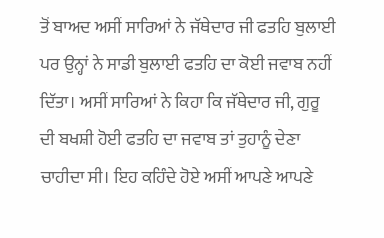ਤੋਂ ਬਾਅਦ ਅਸੀਂ ਸਾਰਿਆਂ ਨੇ ਜੱਥੇਦਾਰ ਜੀ ਫਤਹਿ ਬੁਲਾਈ ਪਰ ਉਨ੍ਹਾਂ ਨੇ ਸਾਡੀ ਬੁਲਾਈ ਫਤਹਿ ਦਾ ਕੋਈ ਜਵਾਬ ਨਹੀਂ ਦਿੱਤਾ। ਅਸੀਂ ਸਾਰਿਆਂ ਨੇ ਕਿਹਾ ਕਿ ਜੱਥੇਦਾਰ ਜੀ, ਗੁਰੂ ਦੀ ਬਖਸ਼ੀ ਹੋਈ ਫਤਹਿ ਦਾ ਜਵਾਬ ਤਾਂ ਤੁਹਾਨੂੰ ਦੇਣਾ ਚਾਹੀਦਾ ਸੀ। ਇਹ ਕਹਿੰਦੇ ਹੋਏ ਅਸੀਂ ਆਪਣੇ ਆਪਣੇ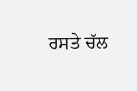ਰਸਤੇ ਚੱਲ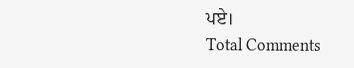ਪਏ।
Total Comments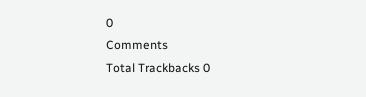0
Comments
Total Trackbacks 0